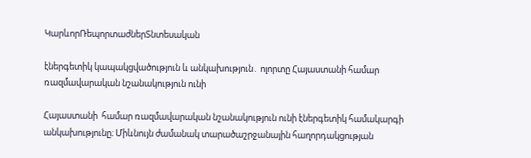ԿարևորՌեպորտաժներՏնտեսական

էներգետիկ կապակցվածություն և անկախություն․ ոլորտը Հայաստանի համար ռազմավարական նշանակություն ունի

Հայաստանի  համար ռազմավարական նշանակություն ունի էներգետիկ համակարգի անկախությունը։ Միևնույն ժամանակ տարածաշրջանային հաղորդակցության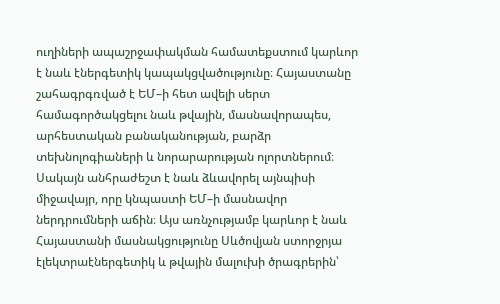ուղիների ապաշրջափակման համատեքստում կարևոր է նաև էներգետիկ կապակցվածությունը։ Հայաստանը շահագրգռված է ԵՄ–ի հետ ավելի սերտ համագործակցելու նաև թվային, մասնավորապես, արհեստական բանականության, բարձր տեխնոլոգիաների և նորարարության ոլորտներում։ Սակայն անհրաժեշտ է նաև ձևավորել այնպիսի միջավայր, որը կնպաստի ԵՄ–ի մասնավոր ներդրումների աճին։ Այս առնչությամբ կարևոր է նաև Հայաստանի մասնակցությունը Սևծովյան ստորջրյա էլեկտրաէներգետիկ և թվային մալուխի ծրագրերին՝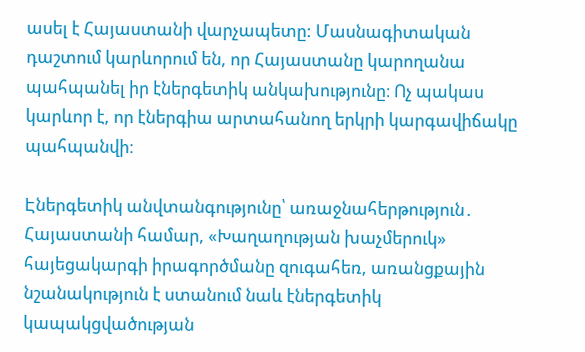ասել է Հայաստանի վարչապետը: Մասնագիտական դաշտում կարևորում են, որ Հայաստանը կարողանա պահպանել իր էներգետիկ անկախությունը։ Ոչ պակաս կարևոր է, որ էներգիա արտահանող երկրի կարգավիճակը պահպանվի։

Էներգետիկ անվտանգությունը՝ առաջնահերթություն․ Հայաստանի համար, «Խաղաղության խաչմերուկ» հայեցակարգի իրագործմանը զուգահեռ, առանցքային նշանակություն է ստանում նաև էներգետիկ կապակցվածության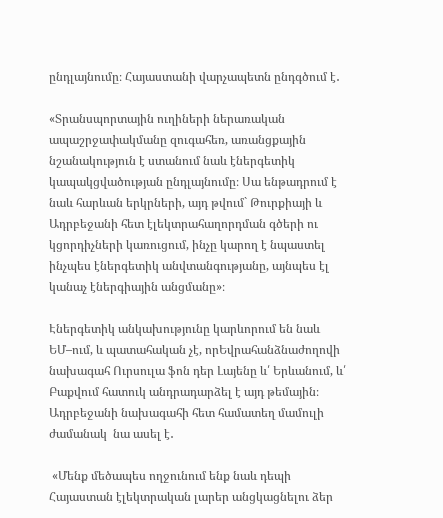ընդլայնումը։ Հայաստանի վարչապետն ընդգծում է․

«Տրանսպորտային ուղիների ներառական ապաշրջափակմանը զուգահեռ, առանցքային նշանակություն է ստանում նաև էներգետիկ կապակցվածության ընդլայնումը։ Սա ենթադրում է նաև հարևան երկրների, այդ թվում` Թուրքիայի և Ադրբեջանի հետ էլեկտրահաղորդման գծերի ու կցորդիչների կառուցում, ինչը կարող է նպաստել ինչպես էներգետիկ անվտանգությանը, այնպես էլ կանաչ էներգիային անցմանը»։

Էներգետիկ անկախությունը կարևորում են նաև ԵՄ–ում, և պատահական չէ, որԵվրահանձնաժողովի նախագահ Ուրսուլա ֆոն դեր Լայենը և՛ Երևանում, և՛ Բաքվում հատուկ անդրադարձել է այդ թեմային։ Ադրբեջանի նախագահի հետ համատեղ մամուլի ժամանակ  նա ասել է․

 «Մենք մեծապես ողջունում ենք նաև դեպի Հայաստան էլեկտրական լարեր անցկացնելու ձեր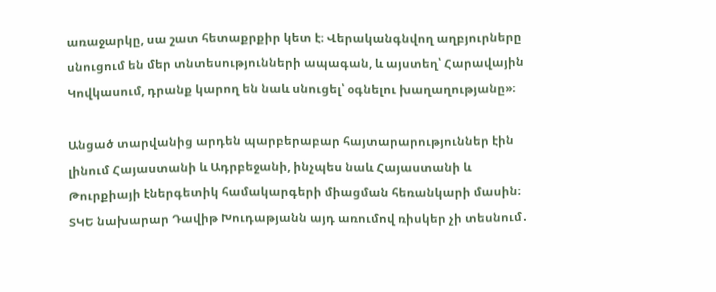առաջարկը, սա շատ հետաքրքիր կետ է։ Վերականգնվող աղբյուրները սնուցում են մեր տնտեսությունների ապագան, և այստեղ՝ Հարավային Կովկասում, դրանք կարող են նաև սնուցել՝ օգնելու խաղաղությանը»։

Անցած տարվանից արդեն պարբերաբար հայտարարություններ էին լինում Հայաստանի և Ադրբեջանի, ինչպես նաև Հայաստանի և Թուրքիայի էներգետիկ համակարգերի միացման հեռանկարի մասին։ ՏԿԵ նախարար Դավիթ Խուդաթյանն այդ առումով ռիսկեր չի տեսնում․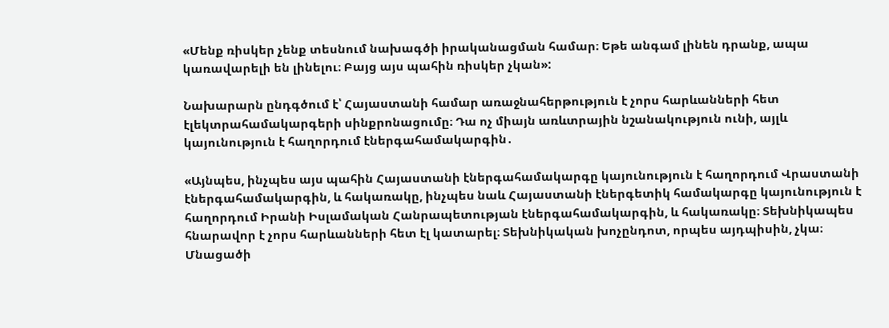«Մենք ռիսկեր չենք տեսնում նախագծի իրականացման համար։ Եթե անգամ լինեն դրանք, ապա կառավարելի են լինելու։ Բայց այս պահին ռիսկեր չկան»:

Նախարարն ընդգծում է՝ Հայաստանի համար առաջնահերթություն է չորս հարևանների հետ էլեկտրահամակարգերի սինքրոնացումը։ Դա ոչ միայն առևտրային նշանակություն ունի, այլև կայունություն է հաղորդում էներգահամակարգին․

«Այնպես, ինչպես այս պահին Հայաստանի էներգահամակարգը կայունություն է հաղորդում Վրաստանի էներգահամակարգին, և հակառակը, ինչպես նաև Հայաստանի էներգետիկ համակարգը կայունություն է հաղորդում Իրանի Իսլամական Հանրապետության էներգահամակարգին, և հակառակը։ Տեխնիկապես հնարավոր է չորս հարևանների հետ էլ կատարել։ Տեխնիկական խոչընդոտ, որպես այդպիսին, չկա։ Մնացածի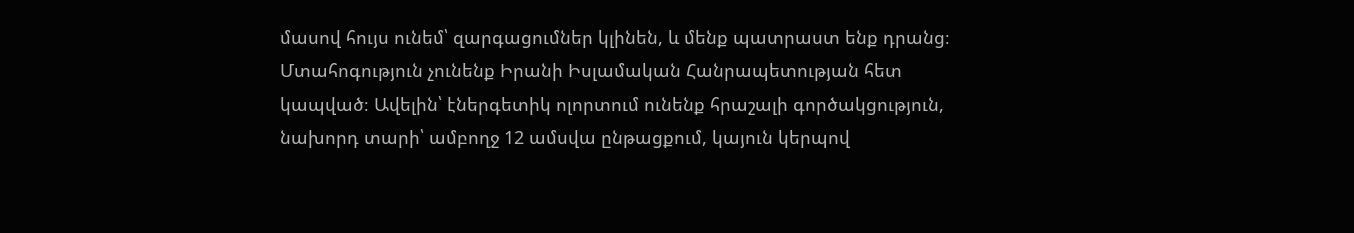մասով հույս ունեմ՝ զարգացումներ կլինեն, և մենք պատրաստ ենք դրանց։ Մտահոգություն չունենք Իրանի Իսլամական Հանրապետության հետ կապված։ Ավելին՝ էներգետիկ ոլորտում ունենք հրաշալի գործակցություն, նախորդ տարի՝ ամբողջ 12 ամսվա ընթացքում, կայուն կերպով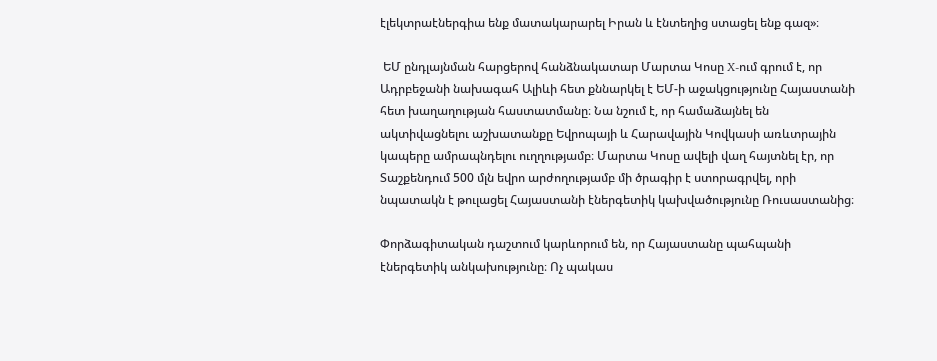էլեկտրաէներգիա ենք մատակարարել Իրան և էնտեղից ստացել ենք գազ»։

 ԵՄ ընդլայնման հարցերով հանձնակատար Մարտա Կոսը X-ում գրում է, որ Ադրբեջանի նախագահ Ալիևի հետ քննարկել է ԵՄ-ի աջակցությունը Հայաստանի հետ խաղաղության հաստատմանը։ Նա նշում է, որ համաձայնել են ակտիվացնելու աշխատանքը Եվրոպայի և Հարավային Կովկասի առևտրային կապերը ամրապնդելու ուղղությամբ։ Մարտա Կոսը ավելի վաղ հայտնել էր, որ Տաշքենդում 500 մլն եվրո արժողությամբ մի ծրագիր է ստորագրվել, որի նպատակն է թուլացել Հայաստանի էներգետիկ կախվածությունը Ռուսաստանից։

Փորձագիտական դաշտում կարևորում են, որ Հայաստանը պահպանի էներգետիկ անկախությունը։ Ոչ պակաս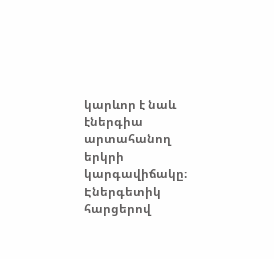կարևոր է նաև էներգիա արտահանող երկրի կարգավիճակը։ Էներգետիկ հարցերով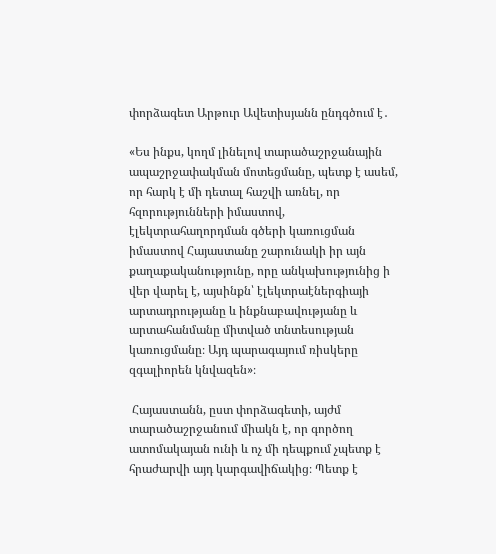փորձագետ Արթուր Ավետիսյանն ընդգծում է․

«Ես ինքս, կողմ լինելով տարածաշրջանային ապաշրջափակման մոտեցմանը, պետք է ասեմ, որ հարկ է մի դետալ հաշվի առնել, որ հզորությունների իմաստով, էլեկտրահաղորդման գծերի կառուցման իմաստով Հայաստանը շարունակի իր այն քաղաքականությունը, որը անկախությունից ի վեր վարել է, այսինքն՝ էլեկտրաէներգիայի արտադրությանը և ինքնաբավությանը և արտահանմանը միտված տնտեսության կառուցմանը։ Այդ պարագայում ռիսկերը զգալիորեն կնվազեն»։

 Հայաստանն, ըստ փորձագետի, այժմ տարածաշրջանում միակն է, որ գործող ատոմակայան ունի և ոչ մի դեպքում չպետք է հրաժարվի այդ կարգավիճակից։ Պետք է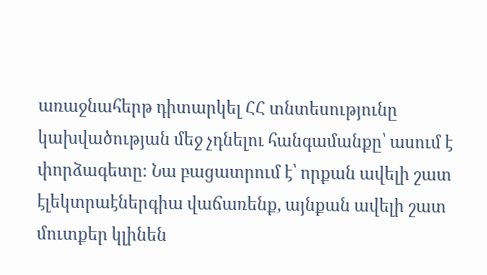առաջնահերթ դիտարկել ՀՀ տնտեսությունը կախվածության մեջ չդնելու հանգամանքը՝ ասում է փորձագետը։ Նա բացատրում է՝ որքան ավելի շատ էլեկտրաէներգիա վաճառենք, այնքան ավելի շատ մուտքեր կլինեն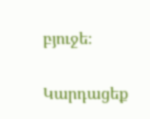բյուջե։

Կարդացեք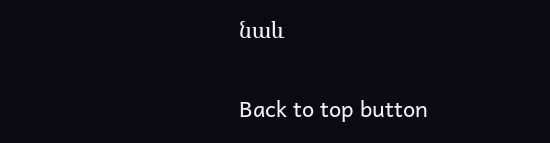նաև

Back to top button